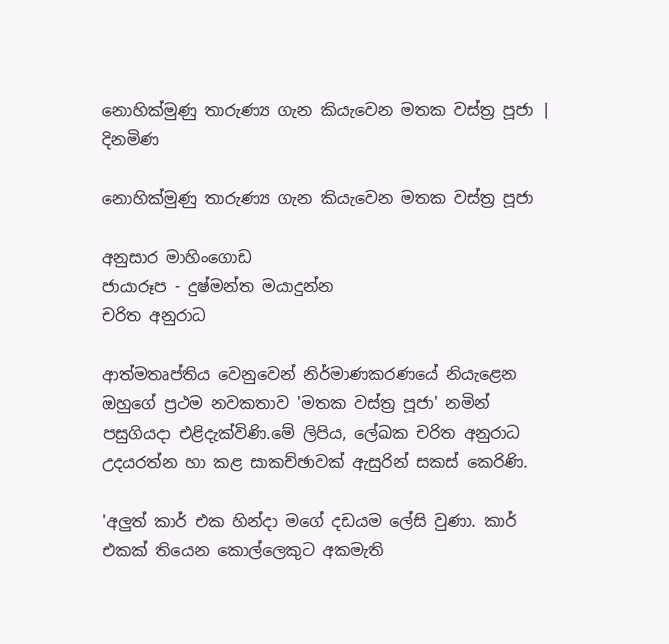නොහික්මුණු තාරුණ්‍ය ගැන කියැවෙන මතක වස්ත්‍ර පූජා | දිනමිණ

නොහික්මුණු තාරුණ්‍ය ගැන කියැවෙන මතක වස්ත්‍ර පූජා

අනුසාර මාහිංගොඩ
ජායාරූප - දුෂ්මන්ත මයාදුන්න
චරිත අනුරාධ

ආත්මතෘප්තිය වෙනුවෙන් නිර්මාණකරණයේ නියැළෙන ඔහුගේ ප්‍රථම නවකතාව 'මතක වස්ත්‍ර පූජා' නමින් පසුගියදා එළිදැක්විණි.මේ ලිපිය, ලේඛක චරිත අනුරාධ උදයරත්න හා කළ සාකච්ඡාවක් ඇසුරින් සකස් කෙරිණි.

'අලුත් කාර් එක හින්දා මගේ දඩයම ලේසි වුණා. කාර් එකක් තියෙන කොල්ලෙකුට අකමැති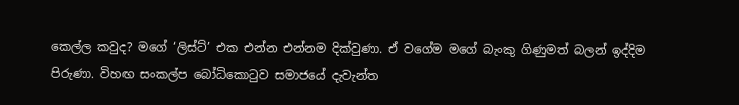කෙල්ල කවුද? මගේ ‘ලිස්ට්’ එක එන්න එන්නම දික්වුණා. ඒ වගේම මගේ බැංකු ගිණුමත් බලන් ඉද්දිම පිරුණා. විහඟ සංකල්ප බෝධිකොටුව සමාජයේ දැවැන්ත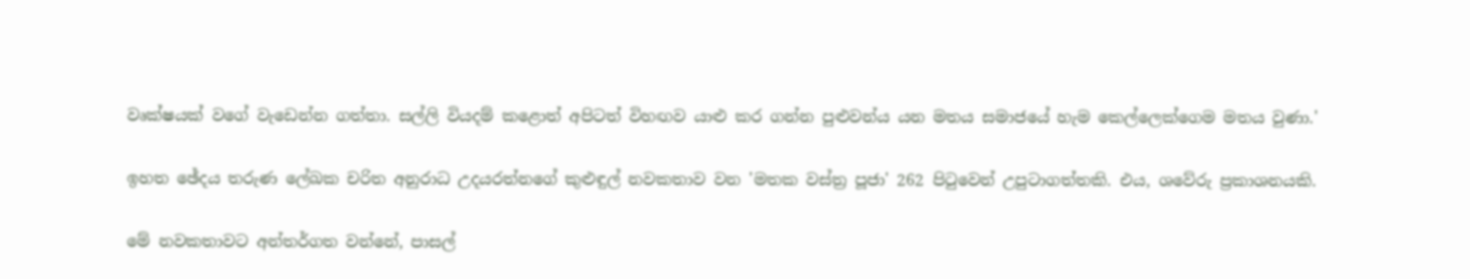වෘක්ෂයක් වගේ වැඩෙන්න ගත්තා. සල්ලි වියදම් කළොත් අපිටත් විහඟව යාළු කර ගන්න පුළුවන්ය යන මතය සමාජයේ හැම කෙල්ලෙක්ගෙම මතය වුණා.'

ඉහත ඡේදය තරුණ ලේඛක චරිත අනුරාධ උදයරත්නගේ කුළුඳුල් නවකතාව වන 'මතක වස්ත්‍ර පූජා' 262 පිටුවෙන් උපුටාගත්තකි. එය, ශවේරු ප්‍රකාශනයකි‍‍.

මේ නවකතාවට අන්තර්ගත වන්නේ, පාසල්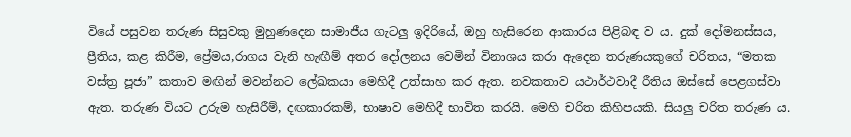වියේ පසුවන තරුණ සිසුවකු මුහුණදෙන සාමාජීය ගැටලු ඉදිරියේ, ඔහු හැසිරෙන ආකාරය පිළිබඳ ව ය. දුක් දෝමනස්සය, ප්‍රීතිය, කළ කිරීම, ප්‍රේමය,රාගය වැනි හැඟීම් අතර දෝලනය වෙමින් විනාශය කරා ඇදෙන තරුණයකුගේ චරිතය, “මතක වස්ත්‍ර පූජා” කතාව මඟින් මවන්නට ලේඛකයා මෙහිදී උත්සාහ කර ඇත. නවකතාව යථාර්ථවාදී රීතිය ඔස්සේ පෙළගස්වා ඇත. තරුණ වියට උරුම හැසිරීම්, දඟකාරකම්, භාෂාව මෙහිදී භාවිත කරයි. මෙහි චරිත කිහිපයකි. සියලු චරිත තරුණ ය.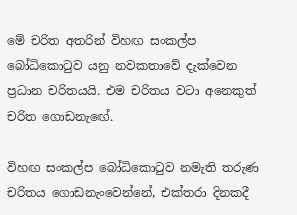මේ චරිත අතරින් විහඟ සංකල්ප බෝධිකොටුව යනු නවකතාවේ දැක්වෙන ප්‍රධාන චරිතයයි. එම චරිතය වටා අනෙකුත් චරිත ගොඩනැ‍ඟේ.

විහඟ සංකල්ප බෝධිකොටුව නමැති තරුණ චරිතය ගොඩනැංවෙන්නේ, එක්තරා දිනකදී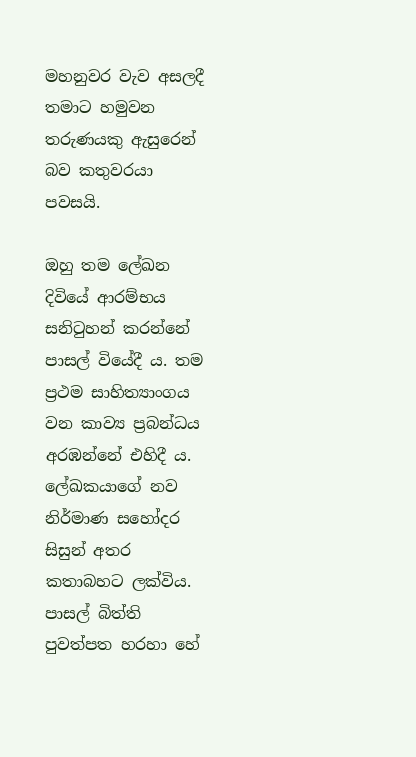මහනුවර වැව අසලදී තමාට හමුවන තරුණයකු ඇසුරෙන් බව කතුවරයා පවසයි.

ඔහු තම ලේඛන දිවියේ ආරම්භය සනිටුහන් කරන්නේ පාසල් වියේදී ය. තම ප්‍රථම සාහිත්‍යාංගය වන කාව්‍ය ප්‍රබන්ධය අරඹන්නේ එහිදී ය. ලේඛකයාගේ නව නිර්මාණ සහෝදර සිසුන් අතර කතාබහට ලක්විය. පාසල් බිත්ති පුවත්පත හරහා හේ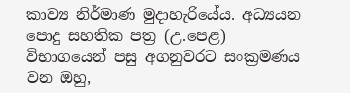කාව්‍ය නිර්මාණ මුදාහැරියේය. අධ්‍යයන පොදු සහතික පත්‍ර (උ.පෙළ) විභාගයෙන් පසු අගනුවරට සංක්‍රමණය වන ඔහු,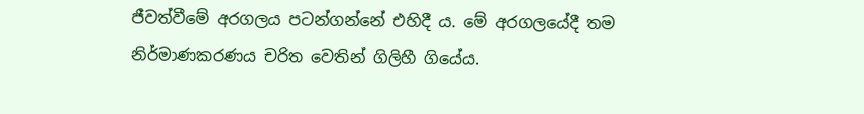ජීවත්වීමේ අරගලය පටන්ගන්නේ එහිදී ය. මේ අරගලයේදී තම නිර්මාණකරණය චරිත වෙතින් ගිලිහී ගියේය.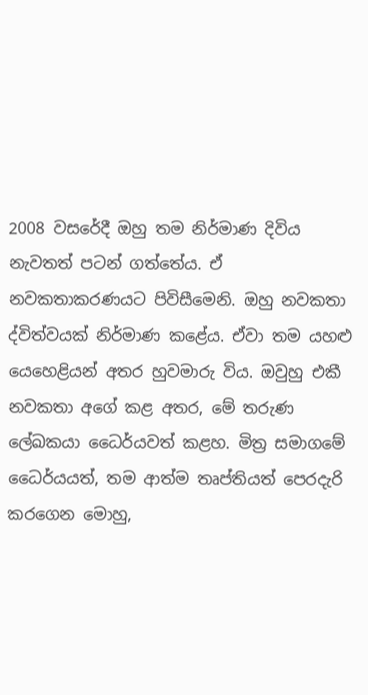2008 වසරේදී ඔහු තම නිර්මාණ දිවිය නැවතත් පටන් ගත්තේය. ඒ නවකතාකරණයට පිවිසීමෙනි. ඔහු නවකතා ද්විත්වයක් නිර්මාණ කළේය. ඒවා තම යහළු යෙහෙළියන් අතර හුවමාරු විය. ඔවුහු එකී නවකතා අගේ කළ අතර, මේ තරුණ ලේඛකයා ධෛර්යවත් කළහ. මිත්‍ර සමාගමේ ධෛර්යයත්, තම ආත්ම තෘප්තියත් පෙරදැරි කරගෙන මොහු,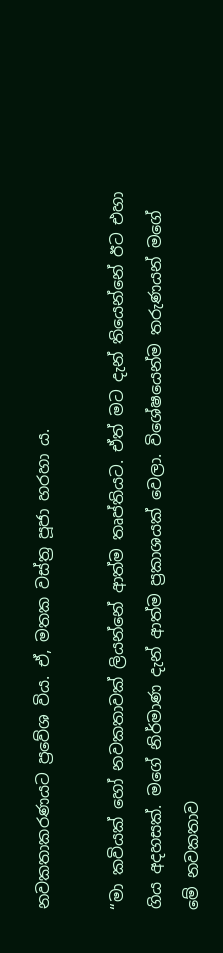නවකතාකරණයට ප්‍රවේශ විය. ඒ, මතක වස්ත්‍ර පූජා හරහා ය.

“මා කවියක් හෝ නවකතාවක් ලියන්නේ ආත්ම තෘප්තියට. ඒත් මට දැන් තියෙන්නේ ඊට එහා ගිය අදහසක්. මගේ නිර්මාණ දැන් ආත්ම ප්‍රකාශයක් වෙලා. විශේෂයෙන්ම තරුණයන් මගේ මේ නවකතාව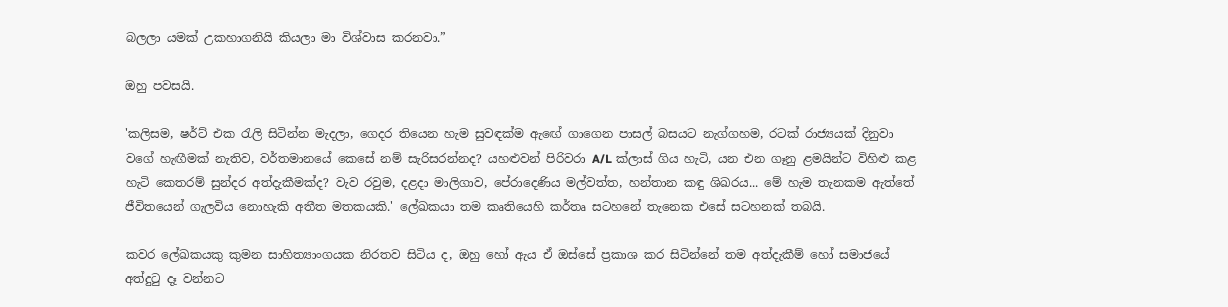බලලා යමක් උකහාගනියි කියලා මා විශ්වාස කරනවා.”

ඔහු පවසයි.

'කලිසම, ෂර්ට් එක රැලි සිටින්න මැදලා, ගෙදර තියෙන හැම සුවඳක්ම ඇ‍ඟේ ගාගෙන පාසල් බසයට නැග්ගහම, රටක් රාජ්‍යයක් දිනුවා වගේ හැඟීමක් නැතිව, වර්තමානයේ කෙසේ නම් සැරිසරන්නද? යහළුවන් පිරිවරා A/L ක්ලාස් ගිය හැටි, යන එන ගෑනු ළමයින්ට විහිළු කළ හැටි කෙතරම් සුන්දර අත්දැකීමක්ද? වැව රවුම, දළදා මාලිගාව, පේරාදෙණිය මල්වත්ත, හන්තාන කඳු ශිඛරය... මේ හැම තැනකම ඇත්තේ ජීවිතයෙන් ගැලවිය නොහැකි අතීත මතකයකි.' ලේඛකයා තම කෘතියෙහි කර්තෘ සටහනේ තැනෙක එසේ සටහනක් තබයි.

කවර ලේඛකයකු කුමන සාහිත්‍යාංගයක නිරතව සිටිය ද, ඔහු හෝ ඇය ඒ ඔස්සේ ප්‍රකාශ කර සිටින්නේ තම අත්දැකීම් හෝ සමාජයේ අත්දුටු දෑ වන්නට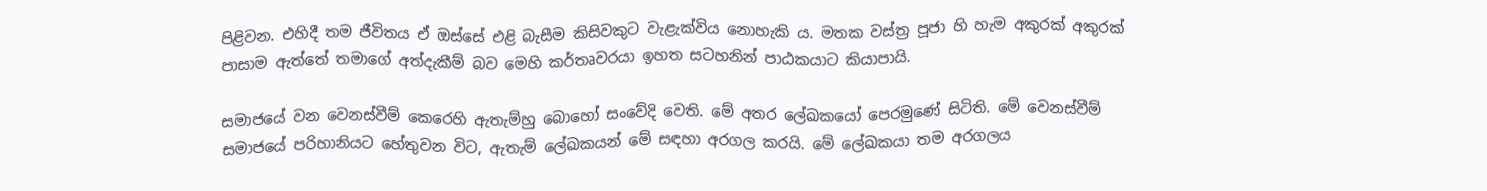පිළිවන. එහිදී තම ජීවිතය ඒ ඔස්සේ එළි බැසීම කිසිවකුට වැළැක්විය නොහැකි ය. මතක වස්ත්‍ර පූජා හි හැම අකුරක් අකුරක් පාසාම ඇත්තේ තමාගේ අත්දැකීම් බව මෙහි කර්තෘවරයා ඉහත සටහනින් පාඨකයාට කියාපායි.

සමාජයේ වන වෙනස්වීම් කෙරෙහි ඇතැම්හු බොහෝ සංවේදි වෙති. මේ අතර ලේඛකයෝ පෙරමුණේ සිටිති. මේ වෙනස්වීම් සමාජයේ පරිහානියට හේතුවන විට, ඇතැම් ලේඛකයන් මේ සඳහා අරගල කරයි. මේ ලේඛකයා තම අරගලය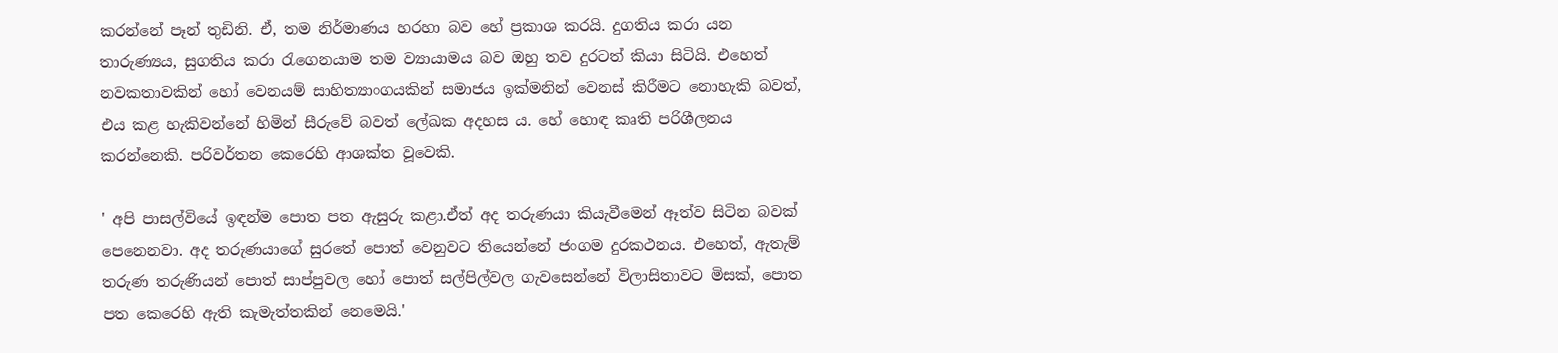කරන්නේ පෑන් තුඩිනි. ඒ, තම නිර්මාණය හරහා බව හේ ප්‍රකාශ කරයි. දුගතිය කරා යන තාරුණ්‍යය, සුගතිය කරා රැගෙනයාම තම ව්‍යායාමය බව ඔහු තව දුරටත් කියා සිටියි. එහෙත් නවකතාවකින් හෝ වෙනයම් සාහිත්‍යාංගයකින් සමාජය ඉක්මනින් වෙනස් කිරීමට නොහැකි බවත්, එය කළ හැකිවන්නේ හිමින් සීරුවේ බවත් ලේඛක අදහස ය. හේ හොඳ කෘති පරිශීලනය කරන්නෙකි. පරිවර්තන කෙරෙහි ආශක්ත වූවෙකි.

' අපි පාසල්වියේ ඉඳන්ම පොත පත ඇසුරු කළා.ඒත් අද තරුණයා කියැවීමෙන් ඈත්ව සිටින බවක් පෙනෙනවා. අද තරුණයාගේ සුරතේ පොත් වෙනුවට තියෙන්නේ ජංගම දුරකථනය. එහෙත්, ඇතැම් තරුණ තරුණියන් පොත් සාප්පුවල හෝ පොත් සල්පිල්වල ගැවසෙන්නේ විලාසිතාවට මිසක්, පොත පත කෙරෙහි ඇති කැමැත්තකින් නෙමෙයි.'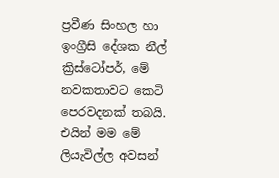ප්‍රවීණ සිංහල හා ඉංග්‍රීසි දේශක නීල් ක්‍රිස්ටෝපර්, මේ නවකතාවට කෙටි පෙරවදනක් තබයි. එයින් මම මේ ලියැවිල්ල අවසන්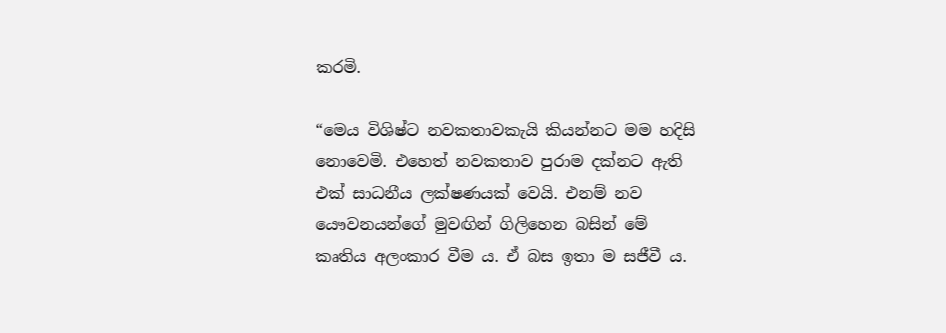කරමි.

“මෙය විශිෂ්ට නවකතාවකැයි කියන්නට මම හදිසි නොවෙමි. එහෙත් නවකතාව පුරාම දක්නට ඇති එක් සාධනීය ලක්ෂණයක් වෙයි. එනම් නව යෞවනයන්ගේ මුවඟින් ගිලිහෙන බසින් මේ කෘතිය අලංකාර වීම ය. ඒ බස ඉතා ම සජීවී ය.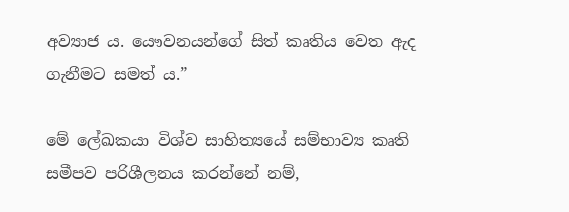අව්‍යාජ ය. යෞවනයන්ගේ සිත් කෘතිය වෙත ඇද ගැනීමට සමත් ය.”

මේ ලේඛකයා විශ්ව සාහිත්‍යයේ සම්භාව්‍ය කෘති සමීපව පරිශීලනය කරන්නේ නම්,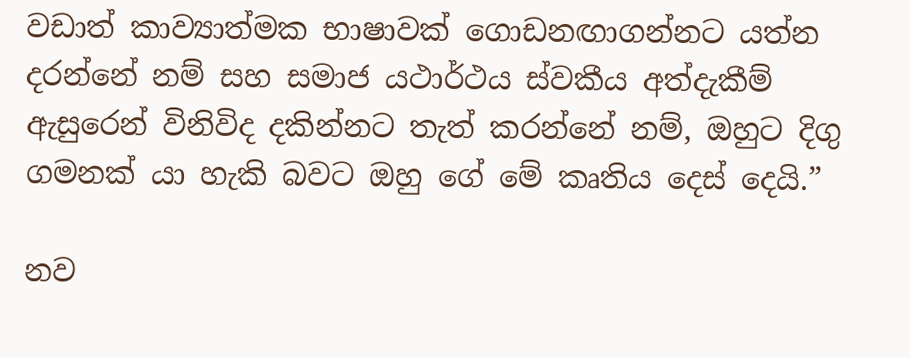වඩාත් කාව්‍යාත්මක භාෂාවක් ගොඩනඟාගන්නට යත්න දරන්නේ නම් සහ සමාජ යථාර්ථය ස්වකීය අත්දැකීම් ඇසුරෙන් විනිවිද දකින්නට තැත් කරන්නේ නම්, ඔහුට දිගු ගමනක් යා හැකි බවට ඔහු ගේ මේ කෘතිය දෙස් දෙයි.”

නව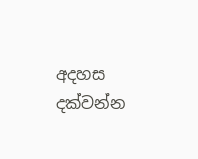අදහස දක්වන්න